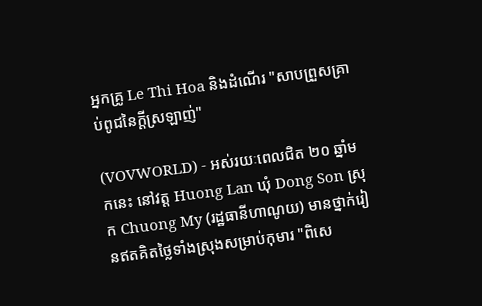អ្នកគ្រូ Le Thi Hoa និងដំណើរ "សាបព្រួសគ្រាប់ពូជនៃក្តីស្រឡាញ់"

(VOVWORLD) - អស់រយៈពេលជិត ២០ ឆ្នាំមកនេះ នៅវត្ត Huong Lan ឃុំ Dong Son ស្រុក Chuong My (រដ្ឋធានីហាណូយ) មានថ្នាក់រៀនឥតគិតថ្លៃទាំងស្រុងសម្រាប់កុមារ "ពិសេ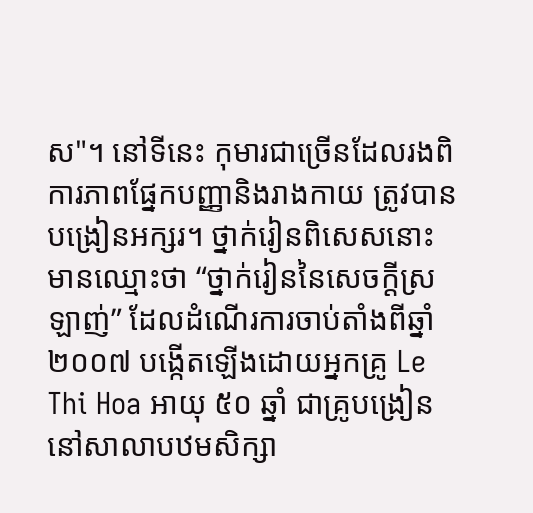ស"។ នៅទីនេះ កុមារជាច្រើនដែលរងពិការភាពផ្នែកបញ្ញានិងរាងកាយ ត្រូវបានបង្រៀនអក្សរ។ ថ្នាក់រៀនពិសេសនោះមានឈ្មោះថា “ថ្នាក់រៀននៃសេចក្តីស្រឡាញ់” ដែលដំណើរការចាប់តាំងពីឆ្នាំ ២០០៧ បង្កើតឡើងដោយអ្នកគ្រូ Le Thi Hoa អាយុ ៥០ ឆ្នាំ ជាគ្រូបង្រៀននៅសាលាបឋមសិក្សា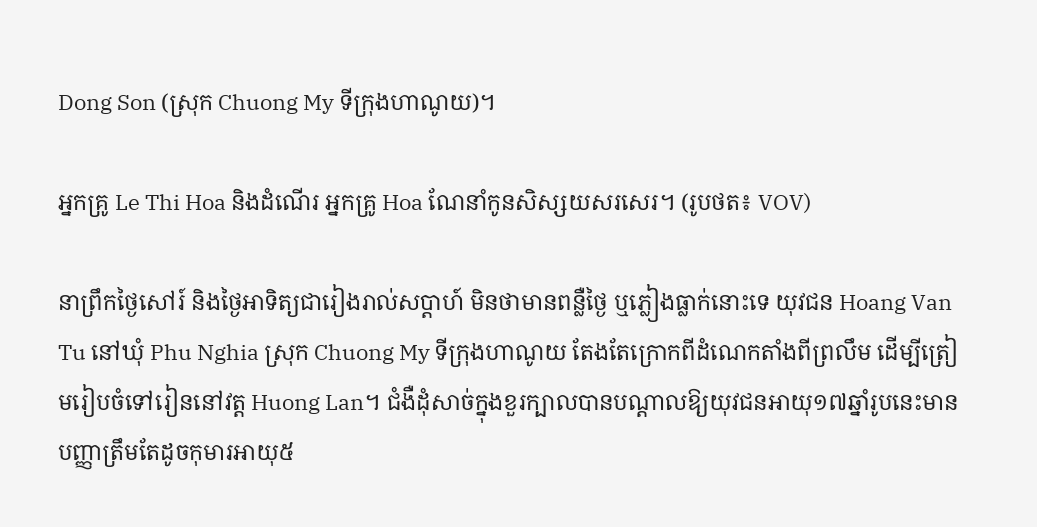Dong Son (ស្រុក Chuong My ទីក្រុងហាណូយ)។

អ្នកគ្រូ Le Thi Hoa និងដំណើរ អ្នកគ្រូ Hoa ណែនាំកូនសិស្សយសរសេរ។ (រូបថត៖ VOV)

នាព្រឹកថ្ងៃសៅរ៍ និងថ្ងៃអាទិត្យជារៀងរាល់សប្ដាហ៍ មិនថាមានពន្លឺថ្ងៃ ឬភ្លៀងធ្លាក់នោះទេ យុវជន Hoang Van Tu នៅឃុំ Phu Nghia ស្រុក Chuong My ទីក្រុងហាណូយ តែងតែក្រោកពីដំណេកតាំងពីព្រលឹម ដើម្បីត្រៀមរៀបចំទៅរៀននៅវត្ត Huong Lan។ ជំងឺដុំសាច់ក្នុងខួរក្បាលបានបណ្តាលឱ្យយុវជនអាយុ១៧ឆ្នាំរូបនេះមានបញ្ញាត្រឹមតែដូចកុមារអាយុ៥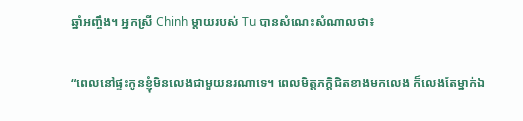ឆ្នាំអញ្ចឹង។ អ្នកស្រី Chinh ម្តាយរបស់ Tu បានសំណេះសំណាលថា៖

“ពេលនៅផ្ទះកូនខ្ញុំមិនលេងជាមួយនរណាទេ។ ពេលមិត្តភក្តិជិតខាងមកលេង ក៏លេងតែម្នាក់ឯ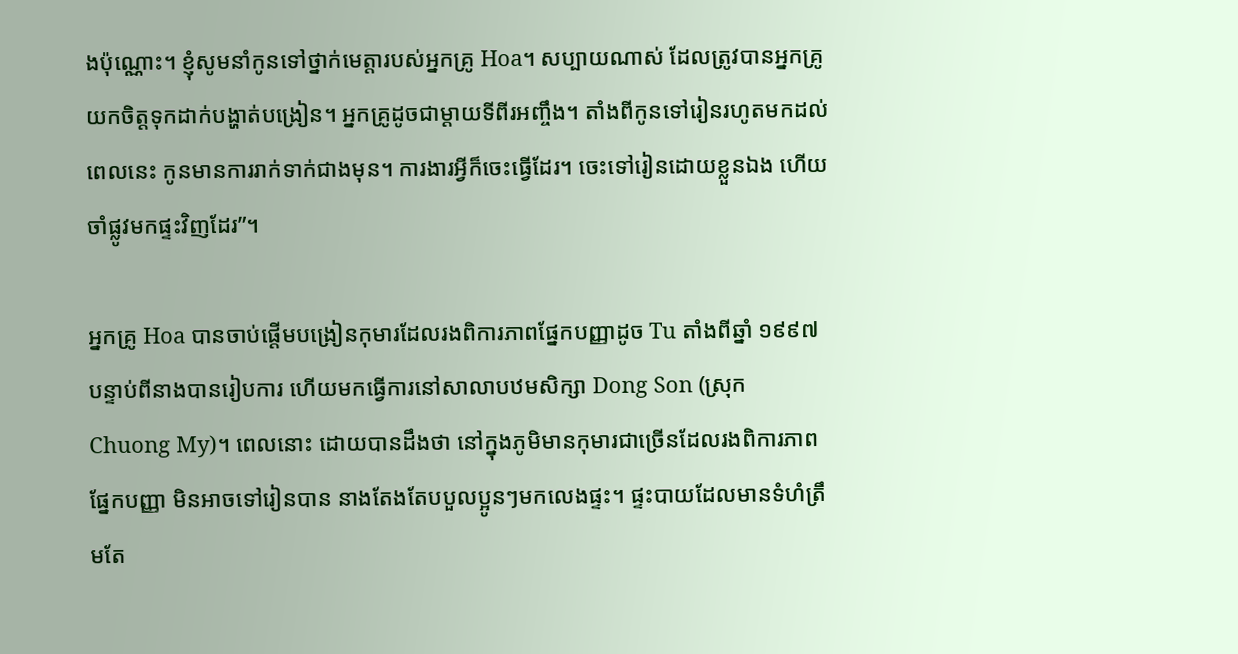ងប៉ុណ្ណោះ។ ខ្ញុំសូមនាំកូនទៅថ្នាក់មេត្តារបស់អ្នកគ្រូ Hoa។ សប្បាយណាស់ ដែលត្រូវបានអ្នកគ្រូយកចិត្តទុកដាក់បង្ហាត់បង្រៀន។ អ្នកគ្រូដូចជាម្តាយទីពីរអញ្ចឹង។ តាំងពីកូនទៅរៀនរហូតមកដល់ពេលនេះ កូនមានការរាក់ទាក់ជាងមុន។ ការងារអ្វីក៏ចេះធ្វើដែរ។ ចេះទៅរៀនដោយខ្លួនឯង ហើយចាំផ្លូវមកផ្ទះវិញដែរ”។

អ្នកគ្រូ Hoa បានចាប់ផ្តើមបង្រៀនកុមារដែលរងពិការភាពផ្នែកបញ្ញាដូច Tu តាំងពីឆ្នាំ ១៩៩៧ បន្ទាប់ពីនាងបានរៀបការ ហើយមកធ្វើការនៅសាលាបឋមសិក្សា Dong Son (ស្រុក Chuong My)។ ពេលនោះ ដោយបានដឹងថា នៅក្នុងភូមិមានកុមារជាច្រើនដែលរងពិការភាពផ្នែកបញ្ញា មិនអាចទៅរៀនបាន នាងតែងតែបបួលប្អូនៗមកលេងផ្ទះ។ ផ្ទះបាយដែលមានទំហំត្រឹមតែ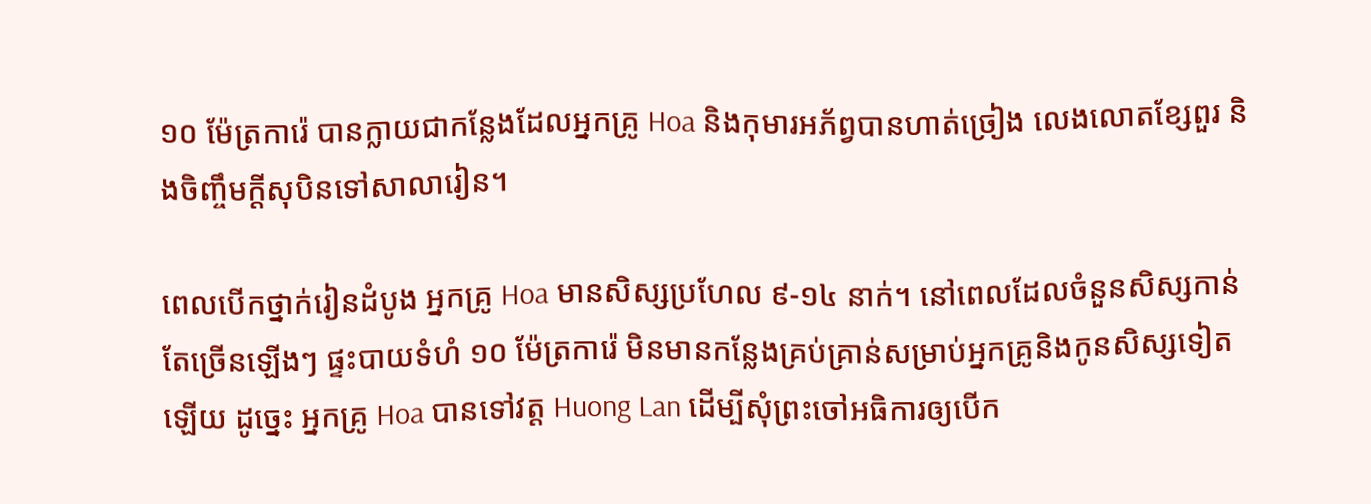១០ ម៉ែត្រការ៉េ បានក្លាយជាកន្លែងដែលអ្នកគ្រូ Hoa និងកុមារអភ័ព្វបានហាត់ច្រៀង លេងលោតខ្សែពួរ និងចិញ្ចឹមក្តីសុបិនទៅសាលារៀន។

ពេលបើកថ្នាក់រៀនដំបូង អ្នកគ្រូ Hoa មានសិស្សប្រហែល ៩-១៤ នាក់។ នៅពេលដែលចំនួនសិស្សកាន់តែច្រើនឡើងៗ ផ្ទះបាយទំហំ ១០ ម៉ែត្រការ៉េ មិនមានកន្លែងគ្រប់គ្រាន់សម្រាប់អ្នកគ្រូនិងកូនសិស្សទៀតឡើយ ដូច្នេះ អ្នកគ្រូ Hoa បានទៅវត្ត Huong Lan ដើម្បីសុំព្រះចៅអធិការឲ្យបើក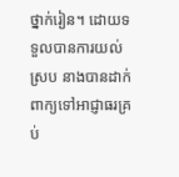ថ្នាក់រៀន។ ដោយទទួលបានការយល់ស្រប នាងបានដាក់ពាក្យទៅអាជ្ញាធរគ្រប់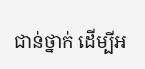ជាន់ថ្នាក់ ដើម្បីអ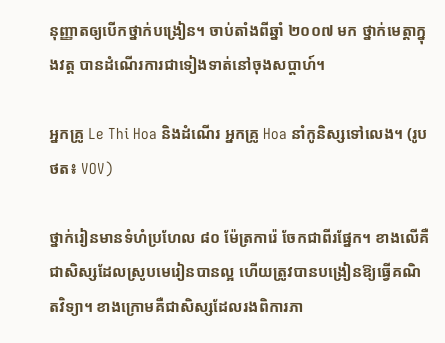នុញ្ញាតឲ្យបើកថ្នាក់បង្រៀន។ ចាប់តាំងពីឆ្នាំ ២០០៧ មក ថ្នាក់មេត្ដាក្នុងវត្ត បានដំណើរការជាទៀងទាត់នៅចុងសប្ដាហ៍។

អ្នកគ្រូ Le Thi Hoa និងដំណើរ អ្នកគ្រូ Hoa នាំកូនិស្សទៅលេង។ (រូបថត៖ VOV)

ថ្នាក់រៀនមានទំហំប្រហែល ៨០ ម៉ែត្រការ៉េ ចែកជាពីរផ្នែក។ ខាងលើគឺជាសិស្សដែលស្រូបមេរៀនបានល្អ ហើយត្រូវបានបង្រៀនឱ្យធ្វើគណិតវិទ្យា។ ខាងក្រោមគឺជាសិស្សដែលរងពិការភា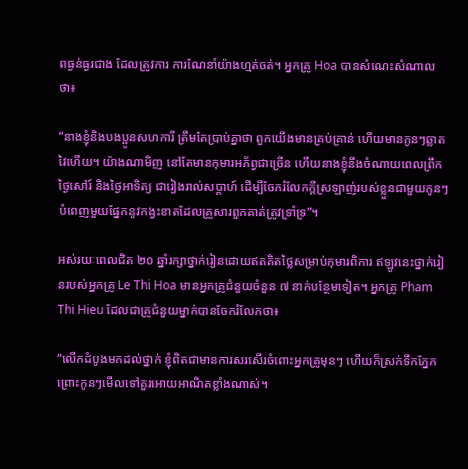ពធ្ងន់ធ្ងរជាង ដែលត្រូវការ ការណែនាំយ៉ាងហ្មត់ចត់។ អ្នកគ្រូ Hoa បានសំណេះសំណាលថា៖

“នាងខ្ញុំនិងបងប្អូនសហការី ត្រឹមតែប្រាប់គ្នាថា ពួកយើងមានគ្រប់គ្រាន់ ហើយមានកូនៗឆ្លាតវៃហើយ។ យ៉ាងណាមិញ នៅតែមានកុមារអភ័ព្វជាច្រើន ហើយនាងខ្ញុំនឹងចំណាយពេលព្រឹកថ្ងៃសៅរ៍ និងថ្ងៃអាទិត្យ ជារៀងរាល់សប្តាហ៍ ដើម្បីចែករំលែកក្តីស្រឡាញ់របស់ខ្លួនជាមួយកូនៗ បំពេញមួយផ្នែកនូវកង្វះខាតដែលគ្រួសារពួកគាត់ត្រូវទ្រាំទ្រ”។

អស់រយៈពេលជិត ២០ ឆ្នាំរក្សាថ្នាក់រៀនដោយឥតគិតថ្លៃសម្រាប់កុមារពិការ ឥឡូវនេះថ្នាក់រៀនរបស់អ្នកគ្រូ Le Thi Hoa មានអ្នកគ្រូជំនួយចំនួន ៧ នាក់បន្ថែមទៀត។ អ្នកគ្រូ Pham Thi Hieu ដែលជាគ្រូជំនួយម្នាក់បានចែករំលែកថា៖

“លើកដំបូងមកដល់ថ្នាក់ ខ្ញុំពិតជាមានការសរសើរចំពោះអ្នកគ្រូមុនៗ ហើយក៏ស្រក់ទឹកភ្នែកព្រោះកូនៗមើលទៅគួរអោយអាណិតខ្លាំងណាស់។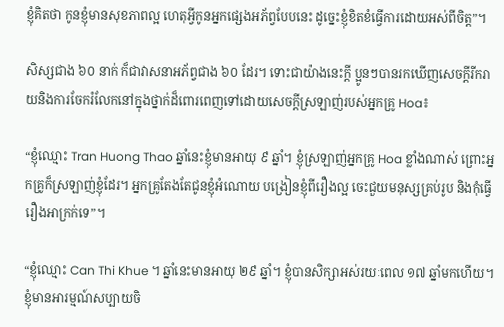ខ្ញុំគិតថា កូនខ្ញុំមានសុខភាពល្អ ហេតុអ្វីកូនអ្នកផ្សេងអភ័ព្វបែបនេះ ដូច្នេះខ្ញុំខិតខំធ្វើការដោយអស់ពីចិត្ត”។

សិស្សជាង ៦០ នាក់ ក៏ជាវាសនាអភ័ព្វជាង ៦០ ដែរ។ ទោះជាយ៉ាងនេះក្ដី ប្អូនៗបានរកឃើញសេចក្ដីរីករាយនិងការចែករំលែកនៅក្នុងថ្នាក់ដ៏ពោរពេញទៅដោយសេចក្ដីស្រឡាញ់របស់អ្នកគ្រូ Hoa៖

“ខ្ញុំឈ្មោះ Tran Huong Thao ឆ្នាំនេះខ្ញុំមានអាយុ ៩ ឆ្នាំ។ ខ្ញុំស្រឡាញ់អ្នកគ្រូ Hoa ខ្លាំងណាស់ ព្រោះអ្នកគ្រូក៏ស្រឡាញ់ខ្ញុំដែរ។ អ្នកគ្រូតែងតែជូនខ្ញុំអំណោយ បង្រៀនខ្ញុំពីរឿងល្អ ចេះជួយមនុស្សគ្រប់រូប និងកុំធ្វើរឿងអាក្រក់ទេ”។

“ខ្ញុំឈ្មោះ Can Thi Khue ។ ឆ្នាំនេះមានអាយុ ២៩ ឆ្នាំ។ ខ្ញុំបានសិក្សាអស់រយៈពេល ១៧ ឆ្នាំមកហើយ។ ខ្ញុំមានអារម្មណ៍សប្បាយចិ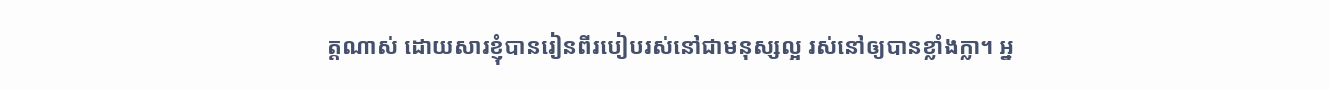ត្តណាស់ ដោយសារខ្ញុំបានរៀនពីរបៀបរស់នៅជាមនុស្សល្អ រស់នៅឲ្យបានខ្លាំងក្លា។ អ្ន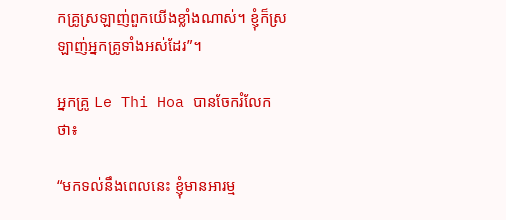កគ្រូស្រឡាញ់ពួកយើងខ្លាំងណាស់។ ខ្ញុំក៏ស្រឡាញ់អ្នកគ្រូទាំងអស់ដែរ”។

អ្នកគ្រូ Le Thi Hoa បានចែករំលែកថា៖

“មកទល់នឹងពេលនេះ ខ្ញុំមានអារម្ម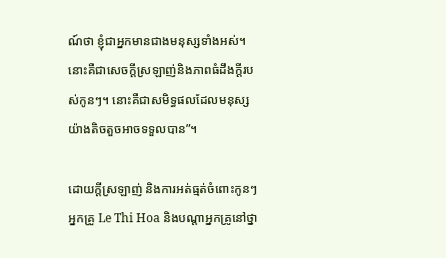ណ៍ថា ខ្ញុំជាអ្នកមានជាងមនុស្សទាំងអស់។ នោះគឺជាសេចក្តីស្រឡាញ់និងភាពធំដឹងក្ដីរបស់កូនៗ។ នោះគឺជាសមិទ្ធផលដែលមនុស្សយ៉ាងតិចតួចអាចទទួលបាន”។

ដោយក្តីស្រឡាញ់ និងការអត់ធ្មត់ចំពោះកូនៗ អ្នកគ្រូ Le Thi Hoa និងបណ្ដាអ្នកគ្រូនៅថ្នា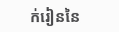ក់រៀននៃ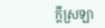ក្តីស្រឡា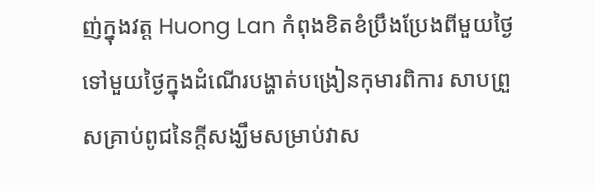ញ់ក្នុងវត្ត Huong Lan កំពុងខិតខំប្រឹងប្រែងពីមួយថ្ងៃទៅមួយថ្ងៃក្នុងដំណើរបង្ហាត់បង្រៀនកុមារពិការ សាបព្រួសគ្រាប់ពូជនៃក្តីសង្ឃឹមសម្រាប់វាស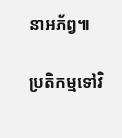នាអភ័ព្វ៕

ប្រតិកម្មទៅវិ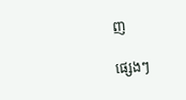ញ

ផ្សេងៗ